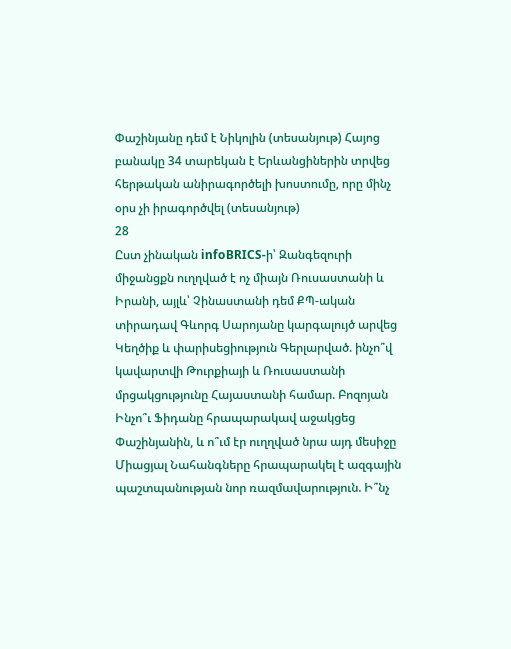Փաշինյանը դեմ է Նիկոլին (տեսանյութ) Հայոց բանակը 34 տարեկան է Երևանցիներին տրվեց հերթական անիրագործելի խոստումը, որը մինչ օրս չի իրագործվել (տեսանյութ)
28
Ըստ չինական infoBRICS-ի՝ Զանգեզուրի միջանցքն ուղղված է ոչ միայն Ռուսաստանի և Իրանի, այլև՝ Չինաստանի դեմ ՔՊ-ական տիրադավ Գևորգ Սարոյանը կարգալույծ արվեց Կեղծիք և փարիսեցիություն Գերլարված. ինչո՞վ կավարտվի Թուրքիայի և Ռուսաստանի մրցակցությունը Հայաստանի համար. Բոզոյան Ինչո՞ւ Ֆիդանը հրապարակավ աջակցեց Փաշինյանին, և ո՞ւմ էր ուղղված նրա այդ մեսիջը Միացյալ Նահանգները հրապարակել է ազգային պաշտպանության նոր ռազմավարություն. Ի՞նչ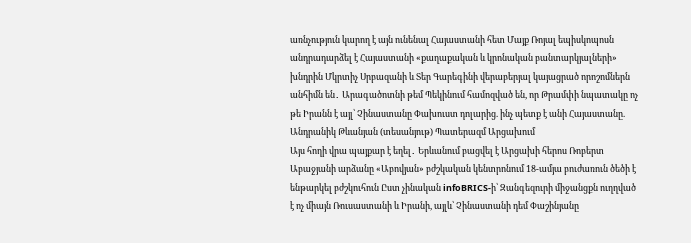առնչություն կարող է այն ունենալ Հայաստանի հետ Մայք Ռոյալ եպիսկոպոսն անդրադարձել է Հայաստանի «քաղաքական և կրոնական բանտարկյալների» խնդրին Մկրտիչ Սրբազանի և Տեր Գարեգինի վերաբերյալ կայացրած որոշոմներն անհիմն են․ Արագածոտնի թեմ Պեկինում համոզված են, որ Թրամփի նպատակը ոչ թե Իրանն է այլ՝ Չինաստանը Փախուստ դոլարից. ինչ պետք է անի Հայաստանը. Անդրանիկ Թևանյան (տեսանյութ) Պատերազմ Արցախում
Այս հողի վրա պայքար է եղել․ Երևանում բացվել է Արցախի հերոս Ռոբերտ Աբաջյանի արձանը «Աբովյան» բժշկական կենտրոնում 18-ամյա բուժառուն ծեծի է ենթարկել բժշկուհուն Ըստ չինական infoBRICS-ի՝ Զանգեզուրի միջանցքն ուղղված է ոչ միայն Ռուսաստանի և Իրանի, այլև՝ Չինաստանի դեմ Փաշինյանը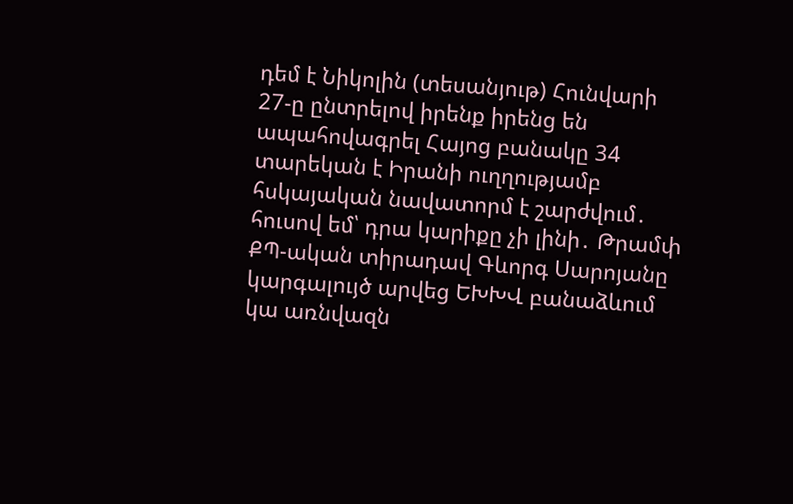դեմ է Նիկոլին (տեսանյութ) Հունվարի 27-ը ընտրելով իրենք իրենց են ապահովագրել Հայոց բանակը 34 տարեկան է Իրանի ուղղությամբ հսկայական նավատորմ է շարժվում․ հուսով եմ՝ դրա կարիքը չի լինի․ Թրամփ ՔՊ-ական տիրադավ Գևորգ Սարոյանը կարգալույծ արվեց ԵԽԽՎ բանաձևում կա առնվազն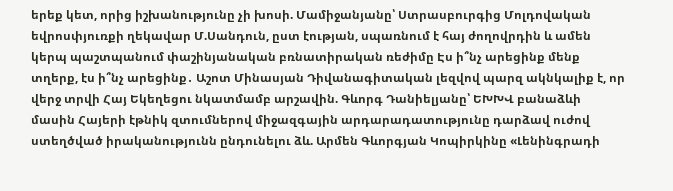երեք կետ, որից իշխանությունը չի խոսի. Մամիջանյանը՝ Ստրասբուրգից Մոլդովական եվրոսփյուռքի ղեկավար Մ.Սանդուն, ըստ էության, սպառնում է հայ ժողովրդին և ամեն կերպ պաշտպանում փաշինյանական բռնատիրական ռեժիմը Էս ի՞նչ արեցինք մենք տղերք, էս ի՞նչ արեցինք․ Աշոտ Մինասյան Դիվանագիտական լեզվով պարզ ակնկալիք է, որ վերջ տրվի Հայ Եկեղեցու նկատմամբ արշավին. Գևորգ Դանիելյանը՝ ԵԽԽՎ բանաձևի մասին Հայերի էթնիկ զտումներով միջազգային արդարադատությունը դարձավ ուժով ստեղծված իրականությունն ընդունելու ձև. Արմեն Գևորգյան Կոպիրկինը «Լենինգրադի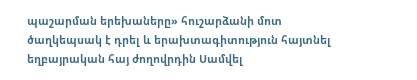պաշարման երեխաները» հուշարձանի մոտ ծաղկեպսակ է դրել և երախտագիտություն հայտնել եղբայրական հայ ժողովրդին Սամվել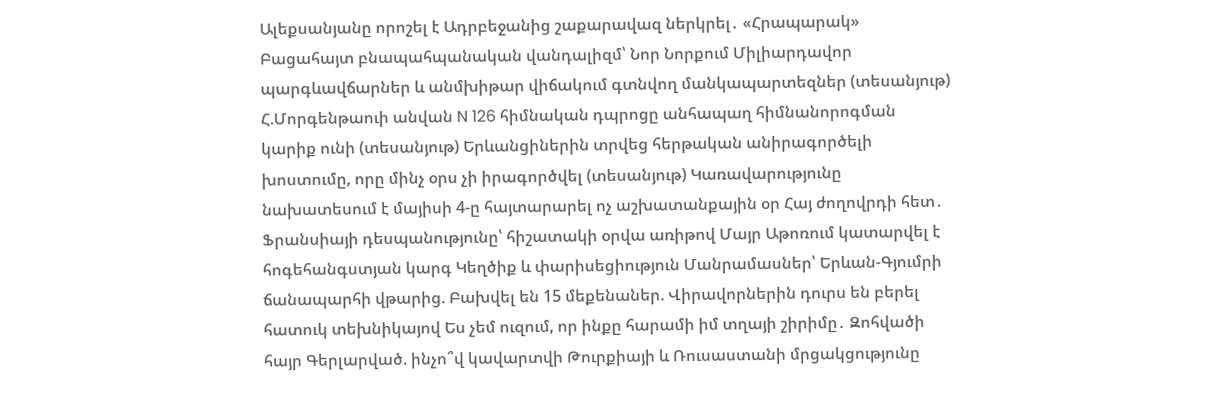Ալեքսանյանը որոշել է Ադրբեջանից շաքարավազ ներկրել․ «Հրապարակ» Բացահայտ բնապահպանական վանդալիզմ՝ Նոր Նորքում Միլիարդավոր պարգևավճարներ և անմխիթար վիճակում գտնվող մանկապարտեզներ (տեսանյութ) Հ.Մորգենթաուի անվան N 126 հիմնական դպրոցը անհապաղ հիմնանորոգման կարիք ունի (տեսանյութ) Երևանցիներին տրվեց հերթական անիրագործելի խոստումը, որը մինչ օրս չի իրագործվել (տեսանյութ) Կառավարությունը նախատեսում է մայիսի 4-ը հայտարարել ոչ աշխատանքային օր Հայ ժողովրդի հետ․ Ֆրանսիայի դեսպանությունը՝ հիշատակի օրվա առիթով Մայր Աթոռում կատարվել է հոգեհանգստյան կարգ Կեղծիք և փարիսեցիություն Մանրամասներ՝ Երևան-Գյումրի ճանապարհի վթարից. Բախվել են 15 մեքենաներ. Վիրավորներին դուրս են բերել հատուկ տեխնիկայով Ես չեմ ուզում, որ ինքը հարամի իմ տղայի շիրիմը․ Զոհվածի հայր Գերլարված. ինչո՞վ կավարտվի Թուրքիայի և Ռուսաստանի մրցակցությունը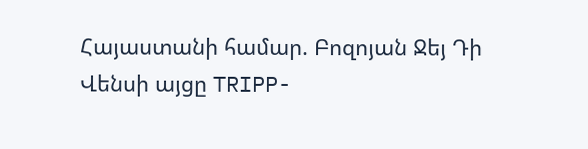Հայաստանի համար. Բոզոյան Ջեյ Դի Վենսի այցը TRIPP-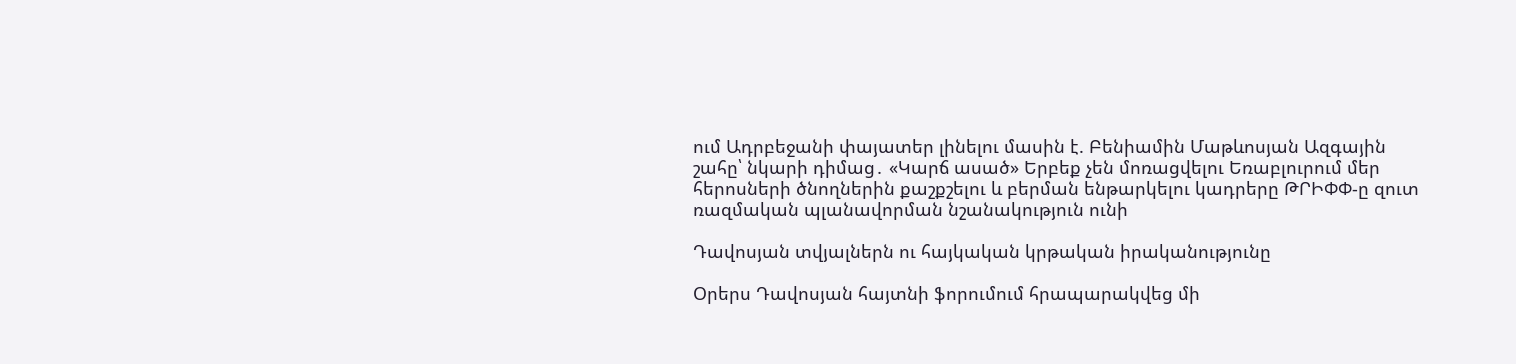ում Ադրբեջանի փայատեր լինելու մասին է. Բենիամին Մաթևոսյան Ազգային շահը՝ նկարի դիմաց․ «Կարճ ասած» Երբեք չեն մոռացվելու Եռաբլուրում մեր հերոսների ծնողներին քաշքշելու և բերման ենթարկելու կադրերը ԹՐԻՓՓ-ը զուտ ռազմական պլանավորման նշանակություն ունի

Դավոսյան տվյալներն ու հայկական կրթական իրականությունը

Օրերս Դավոսյան հայտնի ֆորումում հրապարակվեց մի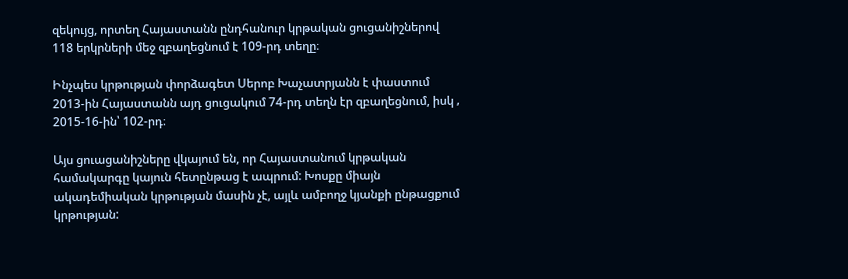զեկույց, որտեղ Հայաստանն ընդհանուր կրթական ցուցանիշներով 118 երկրների մեջ զբաղեցնում է 109-րդ տեղը։

Ինչպես կրթության փորձագետ Սերոբ Խաչատրյանն է փաստում 2013-ին Հայաստանն այդ ցուցակում 74-րդ տեղն էր զբաղեցնում, իսկ ‚ 2015-16-ին՝ 102-րդ։

Այս ցուացանիշները վկայում են, որ Հայաստանում կրթական համակարգը կայուն հետընթաց է ապրում: Խոսքը միայն ակադեմիական կրթության մասին չէ, այլև ամբողջ կյանքի ընթացքում կրթության: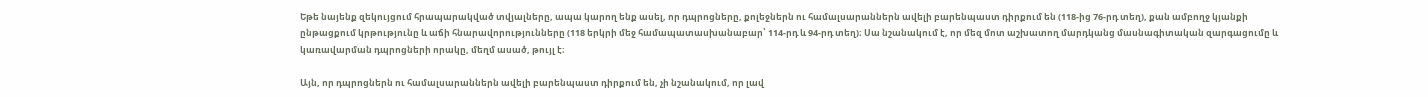Եթե նայենք զեկույցում հրապարակված տվյալները, ապա կարող ենք ասել, որ դպրոցները, քոլեջներն ու համալսարաններն ավելի բարենպաստ դիրքում են (118-ից 76-րդ տեղ), քան ամբողջ կյանքի ընթացքում կրթությունը և աճի հնարավորությունները (118 երկրի մեջ համապատասխանաբար՝ 114-րդ և 94-րդ տեղ)։ Սա նշանակում է, որ մեզ մոտ աշխատող մարդկանց մասնագիտական զարգացումը և կառավարման դպրոցների որակը, մեղմ ասած, թույլ է։

Այն, որ դպրոցներն ու համալսարաններն ավելի բարենպաստ դիրքում են, չի նշանակում, որ լավ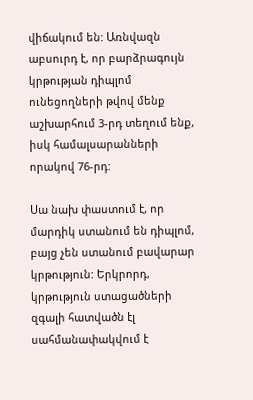վիճակում են: Առնվազն աբսուրդ է, որ բարձրագույն կրթության դիպլոմ ունեցողների թվով մենք աշխարհում 3-րդ տեղում ենք, իսկ համալսարանների որակով 76-րդ:

Սա նախ փաստում է, որ մարդիկ ստանում են դիպլոմ, բայց չեն ստանում բավարար կրթություն: Երկրորդ, կրթություն ստացածների զգալի հատվածն էլ սահմանափակվում է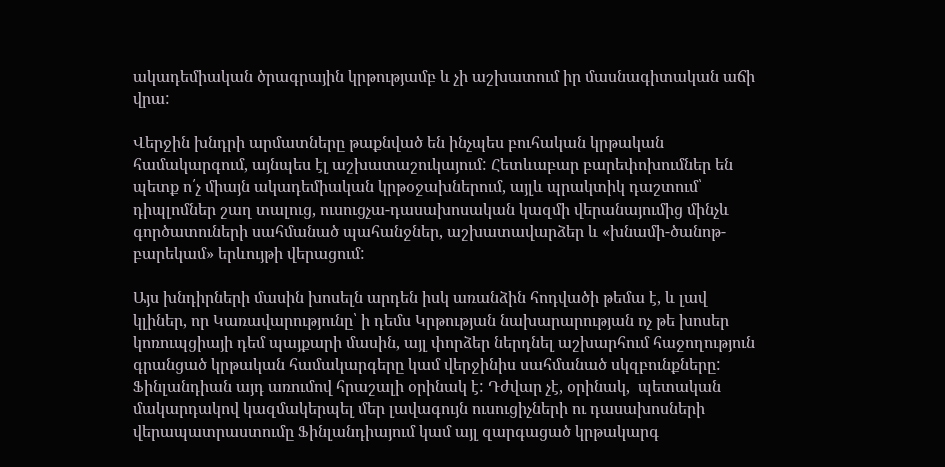ակադեմիական ծրագրային կրթությամբ և չի աշխատում իր մասնագիտական աճի վրա:

Վերջին խնդրի արմատները թաքնված են ինչպես բուհական կրթական համակարգում, այնպես էլ աշխատաշուկայում: Հետևաբար բարեփոխումներ են պետք ո՛չ միայն ակադեմիական կրթօջախներում, այլև պրակտիկ դաշտում՝ դիպլոմներ շաղ տալուց, ուսուցչա-դասախոսական կազմի վերանայումից մինչև գործատուների սահմանած պահանջներ, աշխատավարձեր և «խնամի-ծանոթ-բարեկամ» երևույթի վերացում:

Այս խնդիրների մասին խոսելն արդեն իսկ առանձին հոդվածի թեմա է, և լավ կլիներ, որ Կառավարությունը՝ ի դեմս Կրթության նախարարության ոչ թե խոսեր կոռուպցիայի դեմ պայքարի մասին, այլ փորձեր ներդնել աշխարհում հաջողություն գրանցած կրթական համակարգերը կամ վերջինիս սահմանած սկզբունքները: Ֆինլանդիան այդ առումով հրաշալի օրինակ է: Դժվար չէ, օրինակ,  պետական մակարդակով կազմակերպել մեր լավագույն ուսուցիչների ու դասախոսների վերապատրաստումը Ֆինլանդիայում կամ այլ զարգացած կրթակարգ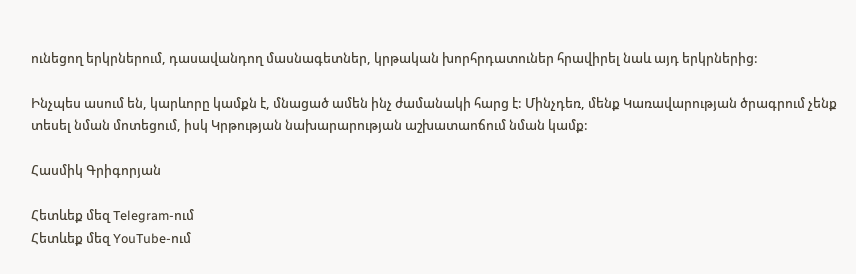ունեցող երկրներում, դասավանդող մասնագետներ, կրթական խորհրդատուներ հրավիրել նաև այդ երկրներից:

Ինչպես ասում են, կարևորը կամքն է, մնացած ամեն ինչ ժամանակի հարց է: Մինչդեռ, մենք Կառավարության ծրագրում չենք տեսել նման մոտեցում, իսկ Կրթության նախարարության աշխատաոճում նման կամք:

Հասմիկ Գրիգորյան

Հետևեք մեզ Telegram-ում
Հետևեք մեզ YouTube-ում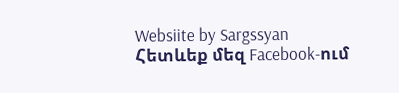Websiite by Sargssyan
Հետևեք մեզ Facebook-ում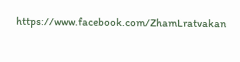https://www.facebook.com/ZhamLratvakan